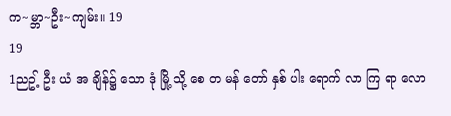က~မ္ဘာ~ဦး~ကျမ်း။ 19
19
1ညဥ့် ဦး ယံ အ ချိန်၌ သော ဒုံ မြို့ သို့ စေ တ မန် တော် နှစ် ပါး ရောက် လာ ကြ ရာ လော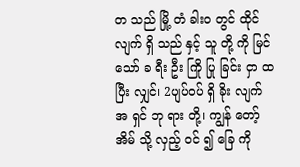တ သည် မြို့ တံ ခါး၀ တွင် ထိုင် လျက် ရှိ သည် နှင့် သူ တို့ ကို မြင် သော် ခ ရီး ဦး ကြို ပြု ခြင်း ငှာ ထ ပြီး လျှင်၊ 2ပျပ်၀ပ် ရှိ ခိုး လျက် အ ရှင် ဘု ရား တို့၊ ကျွန် တော့် အိမ် သို့ လှည့် ၀င် ၍ ခြေ ကို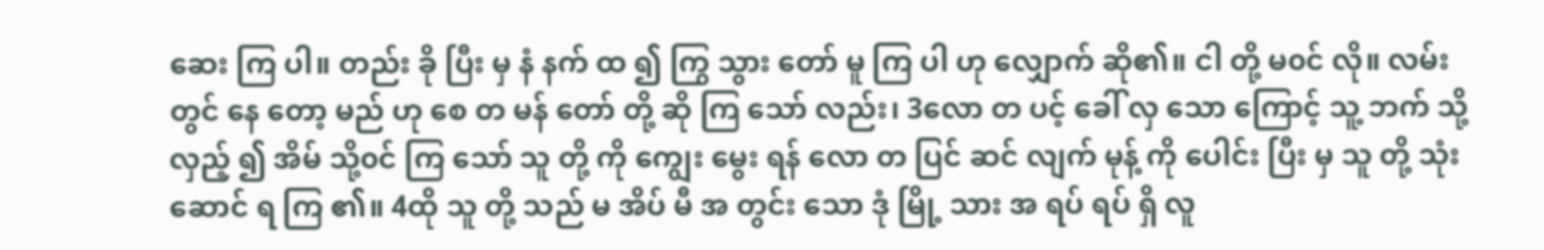ဆေး ကြ ပါ။ တည်း ခို ပြီး မှ နံ နက် ထ ၍ ကြွ သွား တော် မူ ကြ ပါ ဟု လျှောက် ဆို၏။ ငါ တို့ မ၀င် လို။ လမ်း တွင် နေ တော့ မည် ဟု စေ တ မန် တော် တို့ ဆို ကြ သော် လည်း၊ 3လော တ ပင့် ခေါ် လှ သော ကြောင့် သူ့ ဘက် သို့ လှည့် ၍ အိမ် သို့၀င် ကြ သော် သူ တို့ ကို ကျွေး မွေး ရန် လော တ ပြင် ဆင် လျက် မုန့် ကို ပေါင်း ပြီး မှ သူ တို့ သုံး ဆောင် ရ ကြ ၏။ 4ထို သူ တို့ သည် မ အိပ် မီ အ တွင်း သော ဒုံ မြို့ သား အ ရပ် ရပ် ရှိ လူ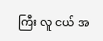ကြီး လူ ငယ် အ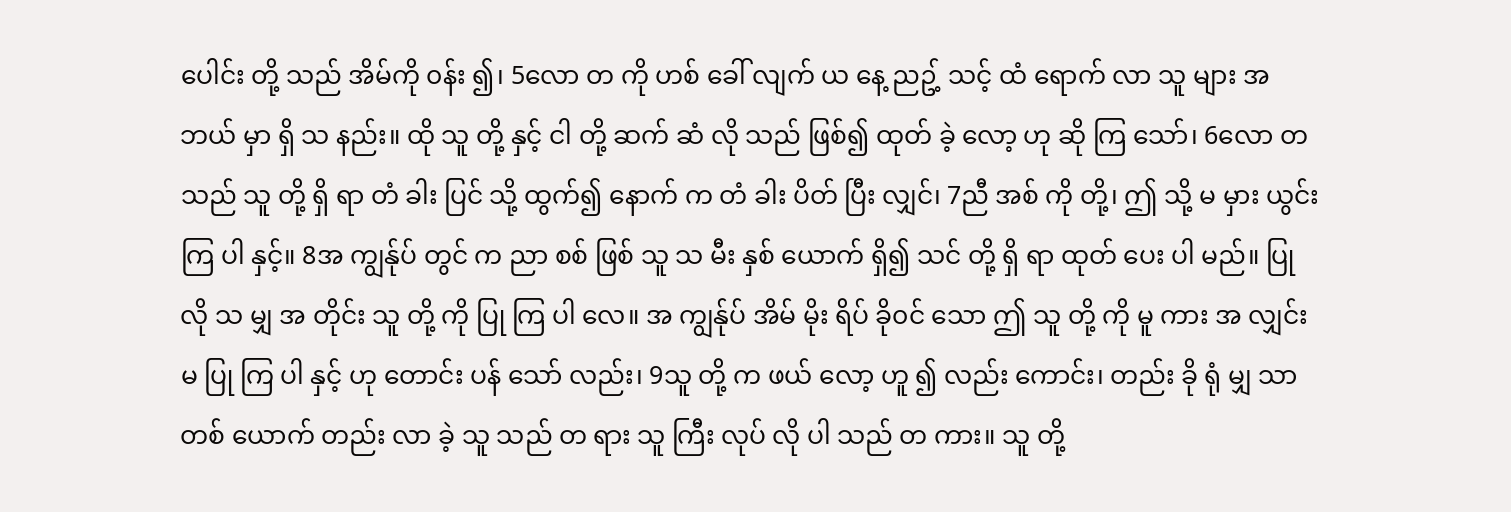ပေါင်း တို့ သည် အိမ်ကို ၀န်း ၍၊ 5လော တ ကို ဟစ် ခေါ် လျက် ယ နေ့ ညဥ့် သင့် ထံ ရောက် လာ သူ များ အ ဘယ် မှာ ရှိ သ နည်း။ ထို သူ တို့ နှင့် ငါ တို့ ဆက် ဆံ လို သည် ဖြစ်၍ ထုတ် ခဲ့ လော့ ဟု ဆို ကြ သော်၊ 6လော တ သည် သူ တို့ ရှိ ရာ တံ ခါး ပြင် သို့ ထွက်၍ နောက် က တံ ခါး ပိတ် ပြီး လျှင်၊ 7ညီ အစ် ကို တို့၊ ဤ သို့ မ မှား ယွင်း ကြ ပါ နှင့်။ 8အ ကျွန်ုပ် တွင် က ညာ စစ် ဖြစ် သူ သ မီး နှစ် ယောက် ရှိ၍ သင် တို့ ရှိ ရာ ထုတ် ပေး ပါ မည်။ ပြု လို သ မျှ အ တိုင်း သူ တို့ ကို ပြု ကြ ပါ လေ။ အ ကျွန်ုပ် အိမ် မိုး ရိပ် ခို၀င် သော ဤ သူ တို့ ကို မူ ကား အ လျှင်း မ ပြု ကြ ပါ နှင့် ဟု တောင်း ပန် သော် လည်း၊ 9သူ တို့ က ဖယ် လော့ ဟူ ၍ လည်း ကောင်း၊ တည်း ခို ရုံ မျှ သာ တစ် ယောက် တည်း လာ ခဲ့ သူ သည် တ ရား သူ ကြီး လုပ် လို ပါ သည် တ ကား။ သူ တို့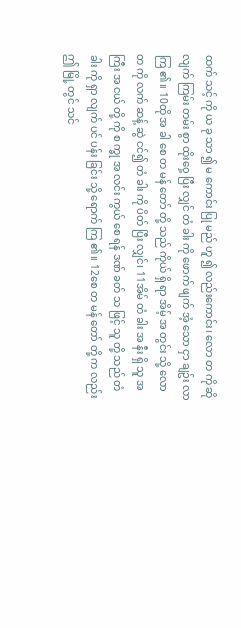ထက် သင့် ကို ယ ခု သာ ၍ မ ကောင်း ပြု မည် ဟူ ၍ လည်းကောင်း၊ လော တ ကို ဆို လျက် ကြမ်း တမ်း စွာ ထိုး၀ှေ့ ပြီး လျှင် တံ ခါး ကို ဖောက် ဖျက် အံ့ သော ငှာ ချဥ်း လာ ကြ ၏။ 10ထို အ ခါ စေ တ မန် တော် တို့ သည် ကိုယ် ရှိ ရာ အိမ့် အ တွင်း သို့ လော တ ကို လက် ဆန့် ဆွဲ ငင်၍ တံ ခါး ကို ပိတ် ပြီး လျှင်၊ 11အိမ် တံ ခါး အ နီး ရှိ သူ အ ကြီး အ ငယ် တို့ ကို စ က္ခု အ လင်း ကွယ် စေ ရန် ဒဏ် ခတ် သ ဖြင့် သူ တို့ သည် တံ ခါး ကို ရှာ လျက် ပင် ပန်း ခြင်း သို့ ရောက် ကြ ၏။ 12စေ တ မန် တော် တို့ က လည်း ဤ မြို့ တွင် သင်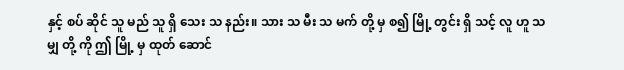နှင့် စပ် ဆိုင် သူ မည် သူ ရှိ သေး သ နည်း။ သား သ မီး သ မက် တို့ မှ စ၍ မြို့ တွင်း ရှိ သင့် လူ ဟူ သ မျှ တို့ ကို ဤ မြို့ မှ ထုတ် ဆောင်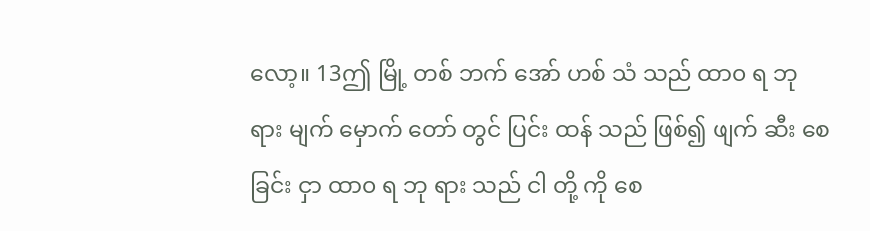လော့။ 13ဤ မြို့ တစ် ဘက် အော် ဟစ် သံ သည် ထာ၀ ရ ဘု ရား မျက် မှောက် တော် တွင် ပြင်း ထန် သည် ဖြစ်၍ ဖျက် ဆီး စေ ခြင်း ငှာ ထာ၀ ရ ဘု ရား သည် ငါ တို့ ကို စေ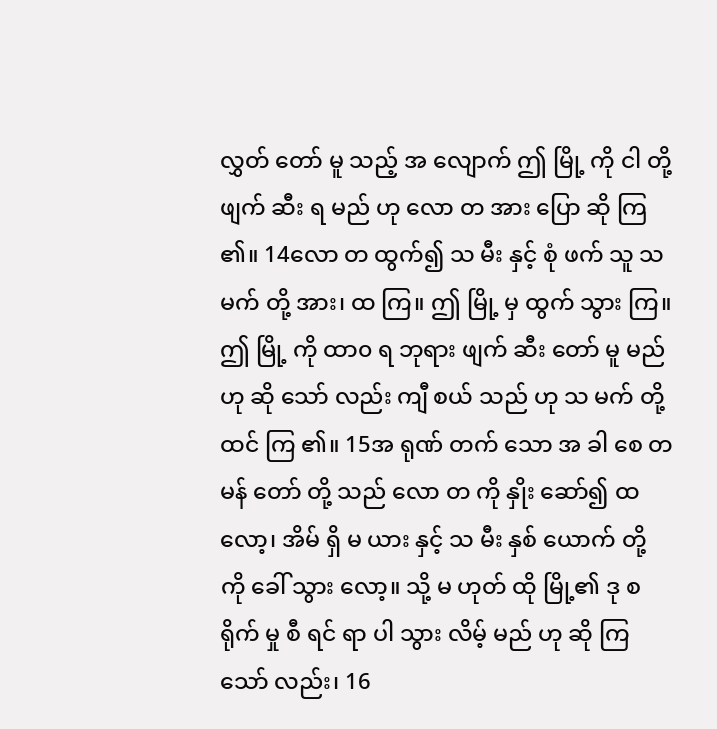လွှတ် တော် မူ သည့် အ လျောက် ဤ မြို့ ကို ငါ တို့ ဖျက် ဆီး ရ မည် ဟု လော တ အား ပြော ဆို ကြ ၏။ 14လော တ ထွက်၍ သ မီး နှင့် စုံ ဖက် သူ သ မက် တို့ အား၊ ထ ကြ။ ဤ မြို့ မှ ထွက် သွား ကြ။ ဤ မြို့ ကို ထာ၀ ရ ဘုရား ဖျက် ဆီး တော် မူ မည် ဟု ဆို သော် လည်း ကျီ စယ် သည် ဟု သ မက် တို့ ထင် ကြ ၏။ 15အ ရုဏ် တက် သော အ ခါ စေ တ မန် တော် တို့ သည် လော တ ကို နှိုး ဆော်၍ ထ လော့၊ အိမ် ရှိ မ ယား နှင့် သ မီး နှစ် ယောက် တို့ ကို ခေါ် သွား လော့။ သို့ မ ဟုတ် ထို မြို့၏ ဒု စ ရိုက် မှု စီ ရင် ရာ ပါ သွား လိမ့် မည် ဟု ဆို ကြ သော် လည်း၊ 16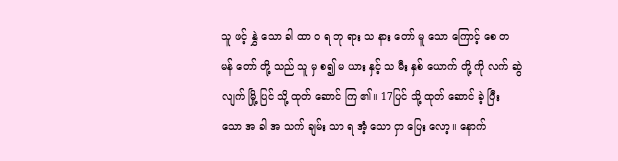သူ ဖင့် နွှဲ သော ခါ ထာ ဝ ရ ဘု ရား သ နား တော် မူ သော ကြောင့် စေ တ မန် တော် တို့ သည် သူ မှ စ၍ မ ယား နှင့် သ မီး နှစ် ယောက် တို့ ကို လက် ဆွဲ လျက် မြို့ ပြင် သို့ ထုတ် ဆောင် ကြ ၏။ 17ပြင် သို့ ထုတ် ဆောင် ခဲ့ ပြီး သော အ ခါ အ သက် ချမ်း သာ ရ အံ့ သော ငှာ ပြေး လော့။ နောက်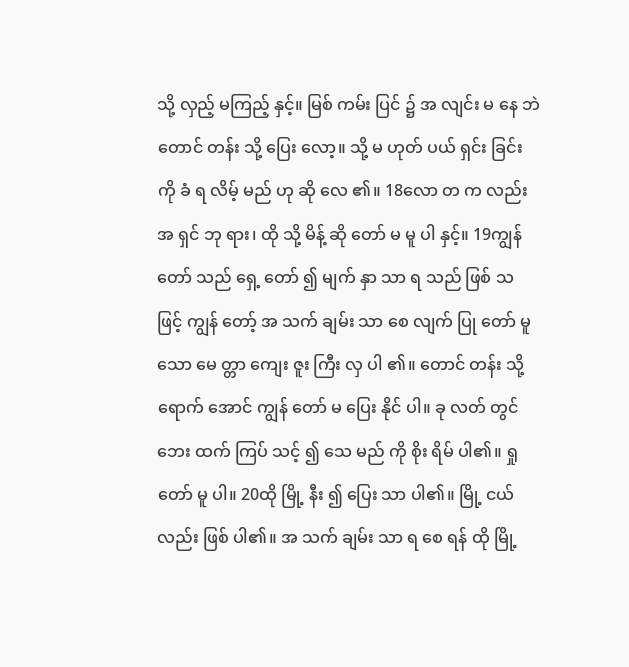သို့ လှည့် မကြည့် နှင့်။ မြစ် ကမ်း ပြင် ၌ အ လျင်း မ နေ ဘဲ တောင် တန်း သို့ ပြေး လော့။ သို့ မ ဟုတ် ပယ် ရှင်း ခြင်း ကို ခံ ရ လိမ့် မည် ဟု ဆို လေ ၏။ 18လော တ က လည်း အ ရှင် ဘု ရား၊ ထို သို့ မိန့် ဆို တော် မ မူ ပါ နှင့်။ 19ကျွန် တော် သည် ရှေ့ တော် ၍ မျက် နှာ သာ ရ သည် ဖြစ် သ ဖြင့် ကျွန် တော့် အ သက် ချမ်း သာ စေ လျက် ပြု တော် မူ သော မေ တ္တာ ကျေး ဇူး ကြီး လှ ပါ ၏။ တောင် တန်း သို့ ရောက် အောင် ကျွန် တော် မ ပြေး နိုင် ပါ။ ခု လတ် တွင် ဘေး ထက် ကြပ် သင့် ၍ သေ မည် ကို စိုး ရိမ် ပါ၏။ ရှု တော် မူ ပါ။ 20ထို မြို့ နီး ၍ ပြေး သာ ပါ၏။ မြို့ ငယ် လည်း ဖြစ် ပါ၏။ အ သက် ချမ်း သာ ရ စေ ရန် ထို မြို့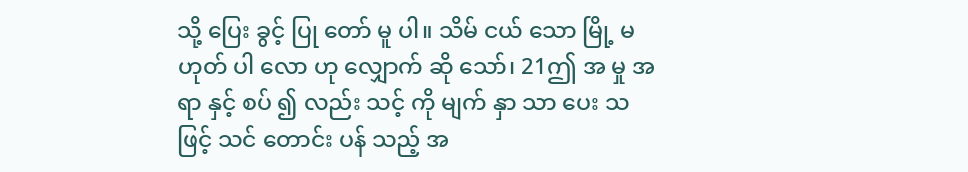သို့ ပြေး ခွင့် ပြု တော် မူ ပါ။ သိမ် ငယ် သော မြို့ မ ဟုတ် ပါ လော ဟု လျှောက် ဆို သော်၊ 21ဤ အ မှု အ ရာ နှင့် စပ် ၍ လည်း သင့် ကို မျက် နှာ သာ ပေး သ ဖြင့် သင် တောင်း ပန် သည့် အ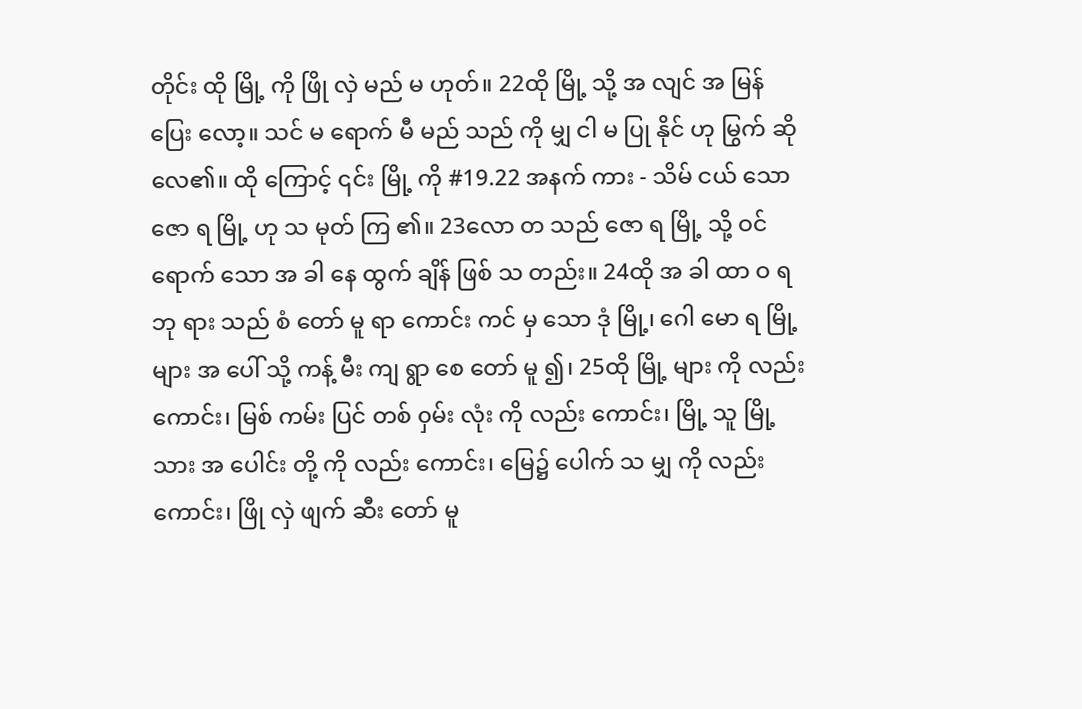တိုင်း ထို မြို့ ကို ဖြို လှဲ မည် မ ဟုတ်။ 22ထို မြို့ သို့ အ လျင် အ မြန် ပြေး လော့။ သင် မ ရောက် မီ မည် သည် ကို မျှ ငါ မ ပြု နိုင် ဟု မြွက် ဆို လေ၏။ ထို ကြောင့် ၎င်း မြို့ ကို #19.22 အနက် ကား - သိမ် ငယ် သောဇော ရ မြို့ ဟု သ မုတ် ကြ ၏။ 23လော တ သည် ဇော ရ မြို့ သို့ ဝင် ရောက် သော အ ခါ နေ ထွက် ချိန် ဖြစ် သ တည်း။ 24ထို အ ခါ ထာ ဝ ရ ဘု ရား သည် စံ တော် မူ ရာ ကောင်း ကင် မှ သော ဒုံ မြို့၊ ဂေါ မော ရ မြို့ များ အ ပေါ် သို့ ကန့် မီး ကျ ရွာ စေ တော် မူ ၍၊ 25ထို မြို့ များ ကို လည်း ကောင်း၊ မြစ် ကမ်း ပြင် တစ် ၀ှမ်း လုံး ကို လည်း ကောင်း၊ မြို့ သူ မြို့ သား အ ပေါင်း တို့ ကို လည်း ကောင်း၊ မြေ၌ ပေါက် သ မျှ ကို လည်း ကောင်း၊ ဖြို လှဲ ဖျက် ဆီး တော် မူ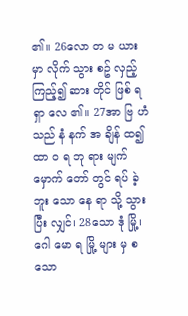၏။ 26လော တ မ ယား မှာ လိုက် သွား စဥ် လှည့် ကြည့်၍ ဆား တိုင် ဖြစ် ရ ရှာ လေ ၏။ 27အာ ဗြ ဟံ သည် နံ နက် အ ချိန် ထ၍ ထာ ဝ ရ ဘု ရား မျက် မှောက် တော် တွင် ရပ် ခဲ့ ဘူး သော နေ ရာ သို့ သွား ပြီး လျှင်၊ 28သော ဒုံ မြို့၊ ဂေါ မော ရ မြို့ များ မှ စ သော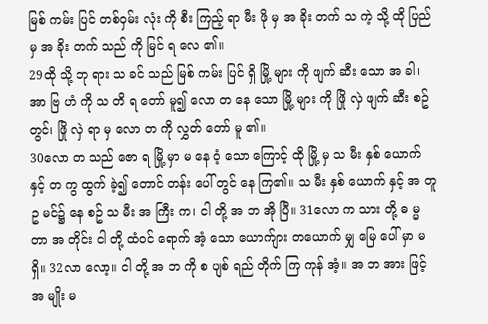မြစ် ကမ်း ပြင် တစ်၀ှမ်း လုံး ကို စီး ကြည့် ရာ မီး ဖို မှ အ ခိုး တက် သ ကဲ့ သို့ ထို ပြည် မှ အ ခိုး တက် သည် ကို မြင် ရ လေ ၏။
29ထို သို့ ဘု ရား သ ခင် သည် မြစ် ကမ်း ပြင် ရှိ မြို့ များ ကို ဖျက် ဆီး သော အ ခါ၊ အာ ဗြ ဟံ ကို သ တိ ရ တော် မူ၍ လော တ နေ သော မြို့ များ ကို ဖြို လှဲ ဖျက် ဆီး စဥ် တွင်၊ ဖြို လှဲ ရာ မှ လော တ ကို လွှတ် တော် မူ ၏။
30လော တ သည် ဇော ရ မြို့ မှာ မ နေ ၀ံ့ သော ကြောင့် ထို မြို့ မှ သ မီး နှစ် ယောက် နှင့် တ ကွ ထွက် ခဲ့၍ တောင် တန်း ပေါ် တွင် နေ ကြ၏။ သ မီး နှစ် ယောက် နှင့် အ တူ ဥ မင်၌ နေ စဥ် သ မီး အ ကြီး က၊ ငါ တို့ အ ဘ အို ပြီ။ 31လော က သား တို့ ဓ မ္မ တာ အ တိုင်း ငါ တို့ ထံ၀င် ရောက် အံ့ သော ယောက်ျား တယောက် မျှ မြေ ပေါ် မှာ မ ရှိ။ 32လာ လော့။ ငါ တို့ အ ဘ ကို စ ပျစ် ရည် တိုက် ကြ ကုန် အံ့။ အ ဘ အား ဖြင့် အ မျိုး မ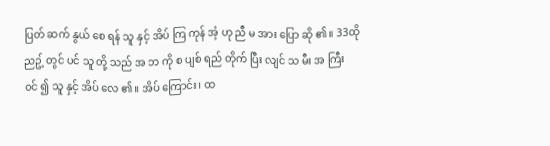ပြတ် ဆက် နွယ် စေ ရန် သူ နှင့် အိပ် ကြ ကုန် အံ့ ဟု ညီ မ အား ပြော ဆို ၏။ 33ထို ညဥ့် တွင် ပင် သူ တို့ သည် အ ဘ ကို စ ပျစ် ရည် တိုက် ပြီး လျင် သ မီး အ ကြီး ၀င် ၍ သူ နှင့် အိပ် လေ ၏။ အိပ် ကြောင်း၊ ထ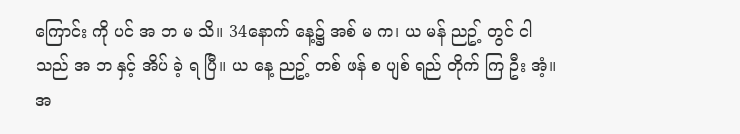ကြောင်း ကို ပင် အ ဘ မ သိ။ 34နောက် နေ့၌ အစ် မ က၊ ယ မန် ညဥ့် တွင် ငါ သည် အ ဘ နှင့် အိပ် ခဲ့ ရ ပြီ။ ယ နေ့ ညဥ့် တစ် ဖန် စ ပျစ် ရည် တိုက် ကြ ဦး အံ့။ အ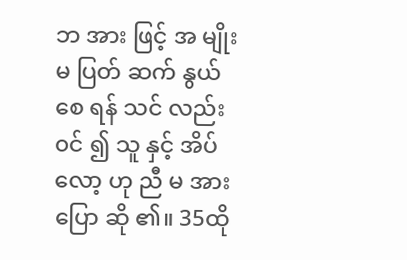ဘ အား ဖြင့် အ မျိုး မ ပြတ် ဆက် နွယ် စေ ရန် သင် လည်း ၀င် ၍ သူ နှင့် အိပ် လော့ ဟု ညီ မ အား ပြော ဆို ၏။ 35ထို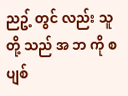ညဥ့် တွင် လည်း သူ တို့ သည် အ ဘ ကို စ ပျစ်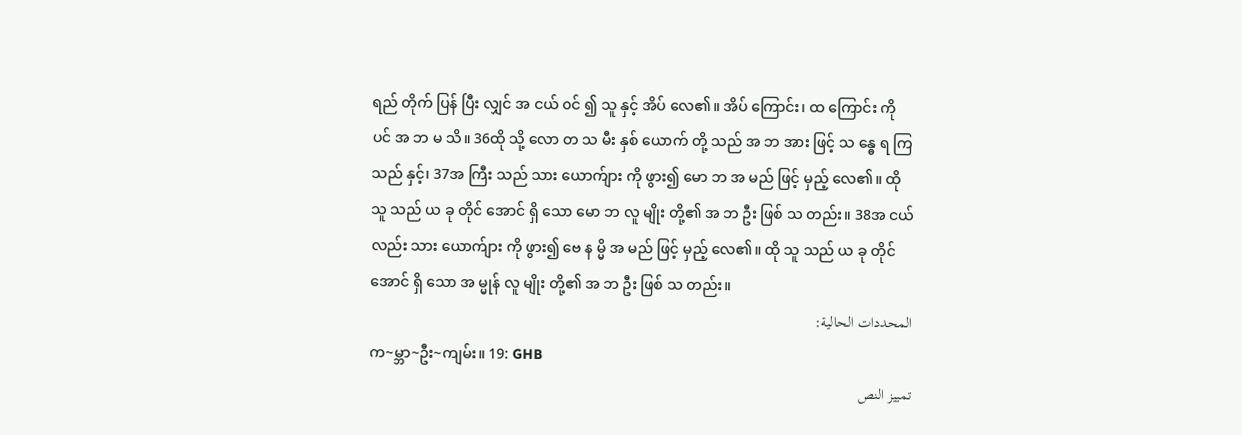ရည် တိုက် ပြန် ပြီး လျှင် အ ငယ် ၀င် ၍ သူ နှင့် အိပ် လေ၏။ အိပ် ကြောင်း၊ ထ ကြောင်း ကို ပင် အ ဘ မ သိ။ 36ထို သို့ လော တ သ မီး နှစ် ယောက် တို့ သည် အ ဘ အား ဖြင့် သ န္ဓေ ရ ကြ သည် နှင့်၊ 37အ ကြီး သည် သား ယောက်ျား ကို ဖွား၍ မော ဘ အ မည် ဖြင့် မှည့် လေ၏။ ထို သူ သည် ယ ခု တိုင် အောင် ရှိ သော မော ဘ လူ မျိုး တို့၏ အ ဘ ဦး ဖြစ် သ တည်း။ 38အ ငယ် လည်း သား ယောက်ျား ကို ဖွား၍ ဗေ န မ္မိ အ မည် ဖြင့် မှည့် လေ၏။ ထို သူ သည် ယ ခု တိုင် အောင် ရှိ သော အ မ္မုန် လူ မျိုး တို့၏ အ ဘ ဦး ဖြစ် သ တည်း။
المحددات الحالية:
က~မ္ဘာ~ဦး~ကျမ်း။ 19: GHB
تمييز النص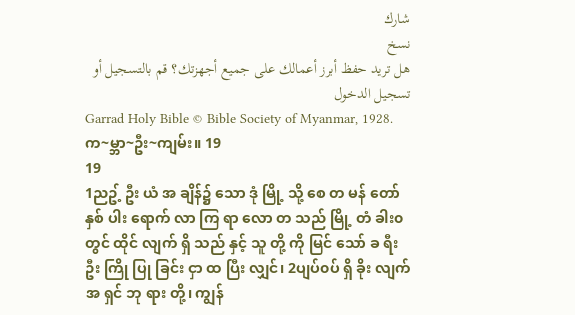شارك
نسخ
هل تريد حفظ أبرز أعمالك على جميع أجهزتك؟ قم بالتسجيل أو تسجيل الدخول
Garrad Holy Bible © Bible Society of Myanmar, 1928.
က~မ္ဘာ~ဦး~ကျမ်း။ 19
19
1ညဥ့် ဦး ယံ အ ချိန်၌ သော ဒုံ မြို့ သို့ စေ တ မန် တော် နှစ် ပါး ရောက် လာ ကြ ရာ လော တ သည် မြို့ တံ ခါး၀ တွင် ထိုင် လျက် ရှိ သည် နှင့် သူ တို့ ကို မြင် သော် ခ ရီး ဦး ကြို ပြု ခြင်း ငှာ ထ ပြီး လျှင်၊ 2ပျပ်၀ပ် ရှိ ခိုး လျက် အ ရှင် ဘု ရား တို့၊ ကျွန်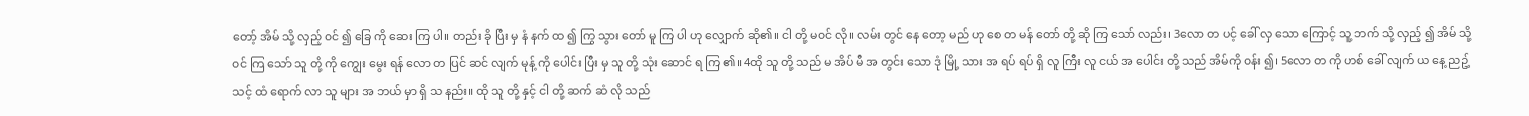တော့် အိမ် သို့ လှည့် ၀င် ၍ ခြေ ကို ဆေး ကြ ပါ။ တည်း ခို ပြီး မှ နံ နက် ထ ၍ ကြွ သွား တော် မူ ကြ ပါ ဟု လျှောက် ဆို၏။ ငါ တို့ မ၀င် လို။ လမ်း တွင် နေ တော့ မည် ဟု စေ တ မန် တော် တို့ ဆို ကြ သော် လည်း၊ 3လော တ ပင့် ခေါ် လှ သော ကြောင့် သူ့ ဘက် သို့ လှည့် ၍ အိမ် သို့၀င် ကြ သော် သူ တို့ ကို ကျွေး မွေး ရန် လော တ ပြင် ဆင် လျက် မုန့် ကို ပေါင်း ပြီး မှ သူ တို့ သုံး ဆောင် ရ ကြ ၏။ 4ထို သူ တို့ သည် မ အိပ် မီ အ တွင်း သော ဒုံ မြို့ သား အ ရပ် ရပ် ရှိ လူ ကြီး လူ ငယ် အ ပေါင်း တို့ သည် အိမ်ကို ၀န်း ၍၊ 5လော တ ကို ဟစ် ခေါ် လျက် ယ နေ့ ညဥ့် သင့် ထံ ရောက် လာ သူ များ အ ဘယ် မှာ ရှိ သ နည်း။ ထို သူ တို့ နှင့် ငါ တို့ ဆက် ဆံ လို သည်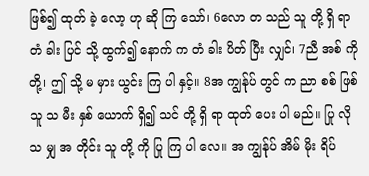ဖြစ်၍ ထုတ် ခဲ့ လော့ ဟု ဆို ကြ သော်၊ 6လော တ သည် သူ တို့ ရှိ ရာ တံ ခါး ပြင် သို့ ထွက်၍ နောက် က တံ ခါး ပိတ် ပြီး လျှင်၊ 7ညီ အစ် ကို တို့၊ ဤ သို့ မ မှား ယွင်း ကြ ပါ နှင့်။ 8အ ကျွန်ုပ် တွင် က ညာ စစ် ဖြစ် သူ သ မီး နှစ် ယောက် ရှိ၍ သင် တို့ ရှိ ရာ ထုတ် ပေး ပါ မည်။ ပြု လို သ မျှ အ တိုင်း သူ တို့ ကို ပြု ကြ ပါ လေ။ အ ကျွန်ုပ် အိမ် မိုး ရိပ်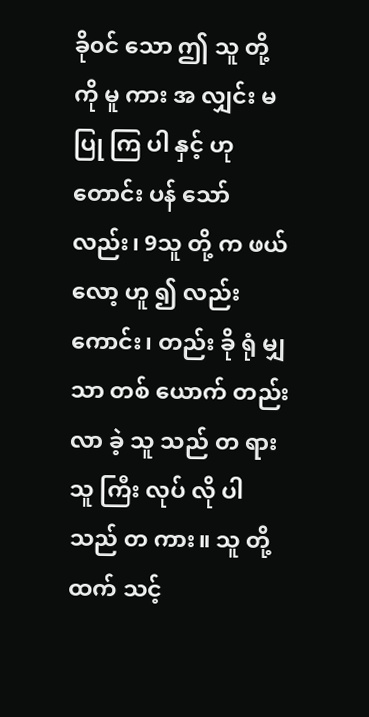ခို၀င် သော ဤ သူ တို့ ကို မူ ကား အ လျှင်း မ ပြု ကြ ပါ နှင့် ဟု တောင်း ပန် သော် လည်း၊ 9သူ တို့ က ဖယ် လော့ ဟူ ၍ လည်း ကောင်း၊ တည်း ခို ရုံ မျှ သာ တစ် ယောက် တည်း လာ ခဲ့ သူ သည် တ ရား သူ ကြီး လုပ် လို ပါ သည် တ ကား။ သူ တို့ ထက် သင့်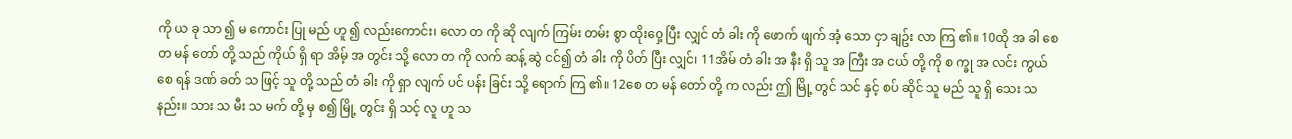ကို ယ ခု သာ ၍ မ ကောင်း ပြု မည် ဟူ ၍ လည်းကောင်း၊ လော တ ကို ဆို လျက် ကြမ်း တမ်း စွာ ထိုး၀ှေ့ ပြီး လျှင် တံ ခါး ကို ဖောက် ဖျက် အံ့ သော ငှာ ချဥ်း လာ ကြ ၏။ 10ထို အ ခါ စေ တ မန် တော် တို့ သည် ကိုယ် ရှိ ရာ အိမ့် အ တွင်း သို့ လော တ ကို လက် ဆန့် ဆွဲ ငင်၍ တံ ခါး ကို ပိတ် ပြီး လျှင်၊ 11အိမ် တံ ခါး အ နီး ရှိ သူ အ ကြီး အ ငယ် တို့ ကို စ က္ခု အ လင်း ကွယ် စေ ရန် ဒဏ် ခတ် သ ဖြင့် သူ တို့ သည် တံ ခါး ကို ရှာ လျက် ပင် ပန်း ခြင်း သို့ ရောက် ကြ ၏။ 12စေ တ မန် တော် တို့ က လည်း ဤ မြို့ တွင် သင် နှင့် စပ် ဆိုင် သူ မည် သူ ရှိ သေး သ နည်း။ သား သ မီး သ မက် တို့ မှ စ၍ မြို့ တွင်း ရှိ သင့် လူ ဟူ သ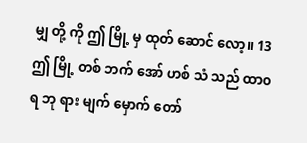မျှ တို့ ကို ဤ မြို့ မှ ထုတ် ဆောင် လော့။ 13ဤ မြို့ တစ် ဘက် အော် ဟစ် သံ သည် ထာ၀ ရ ဘု ရား မျက် မှောက် တော်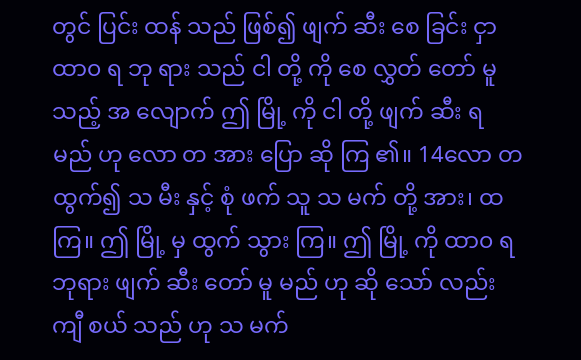တွင် ပြင်း ထန် သည် ဖြစ်၍ ဖျက် ဆီး စေ ခြင်း ငှာ ထာ၀ ရ ဘု ရား သည် ငါ တို့ ကို စေ လွှတ် တော် မူ သည့် အ လျောက် ဤ မြို့ ကို ငါ တို့ ဖျက် ဆီး ရ မည် ဟု လော တ အား ပြော ဆို ကြ ၏။ 14လော တ ထွက်၍ သ မီး နှင့် စုံ ဖက် သူ သ မက် တို့ အား၊ ထ ကြ။ ဤ မြို့ မှ ထွက် သွား ကြ။ ဤ မြို့ ကို ထာ၀ ရ ဘုရား ဖျက် ဆီး တော် မူ မည် ဟု ဆို သော် လည်း ကျီ စယ် သည် ဟု သ မက်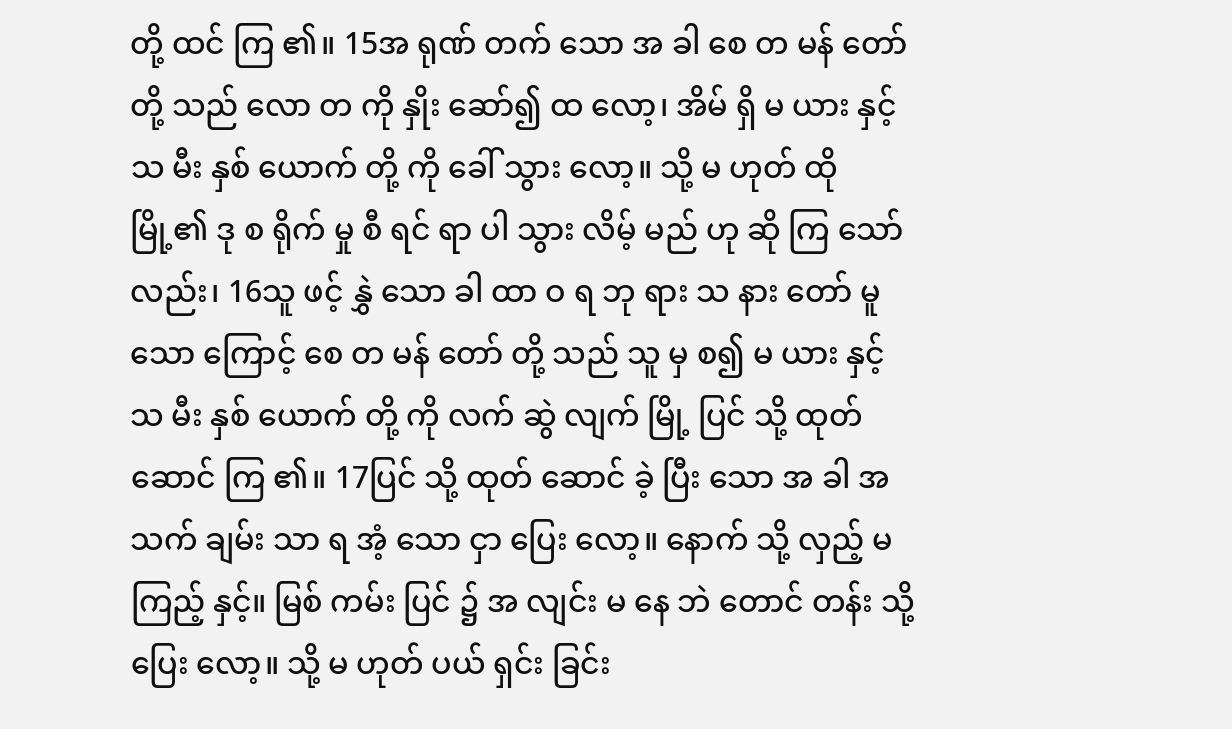တို့ ထင် ကြ ၏။ 15အ ရုဏ် တက် သော အ ခါ စေ တ မန် တော် တို့ သည် လော တ ကို နှိုး ဆော်၍ ထ လော့၊ အိမ် ရှိ မ ယား နှင့် သ မီး နှစ် ယောက် တို့ ကို ခေါ် သွား လော့။ သို့ မ ဟုတ် ထို မြို့၏ ဒု စ ရိုက် မှု စီ ရင် ရာ ပါ သွား လိမ့် မည် ဟု ဆို ကြ သော် လည်း၊ 16သူ ဖင့် နွှဲ သော ခါ ထာ ဝ ရ ဘု ရား သ နား တော် မူ သော ကြောင့် စေ တ မန် တော် တို့ သည် သူ မှ စ၍ မ ယား နှင့် သ မီး နှစ် ယောက် တို့ ကို လက် ဆွဲ လျက် မြို့ ပြင် သို့ ထုတ် ဆောင် ကြ ၏။ 17ပြင် သို့ ထုတ် ဆောင် ခဲ့ ပြီး သော အ ခါ အ သက် ချမ်း သာ ရ အံ့ သော ငှာ ပြေး လော့။ နောက် သို့ လှည့် မကြည့် နှင့်။ မြစ် ကမ်း ပြင် ၌ အ လျင်း မ နေ ဘဲ တောင် တန်း သို့ ပြေး လော့။ သို့ မ ဟုတ် ပယ် ရှင်း ခြင်း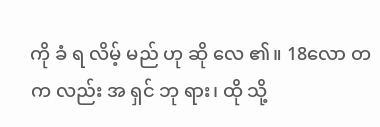ကို ခံ ရ လိမ့် မည် ဟု ဆို လေ ၏။ 18လော တ က လည်း အ ရှင် ဘု ရား၊ ထို သို့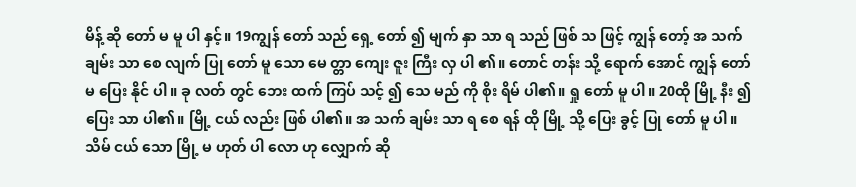မိန့် ဆို တော် မ မူ ပါ နှင့်။ 19ကျွန် တော် သည် ရှေ့ တော် ၍ မျက် နှာ သာ ရ သည် ဖြစ် သ ဖြင့် ကျွန် တော့် အ သက် ချမ်း သာ စေ လျက် ပြု တော် မူ သော မေ တ္တာ ကျေး ဇူး ကြီး လှ ပါ ၏။ တောင် တန်း သို့ ရောက် အောင် ကျွန် တော် မ ပြေး နိုင် ပါ။ ခု လတ် တွင် ဘေး ထက် ကြပ် သင့် ၍ သေ မည် ကို စိုး ရိမ် ပါ၏။ ရှု တော် မူ ပါ။ 20ထို မြို့ နီး ၍ ပြေး သာ ပါ၏။ မြို့ ငယ် လည်း ဖြစ် ပါ၏။ အ သက် ချမ်း သာ ရ စေ ရန် ထို မြို့ သို့ ပြေး ခွင့် ပြု တော် မူ ပါ။ သိမ် ငယ် သော မြို့ မ ဟုတ် ပါ လော ဟု လျှောက် ဆို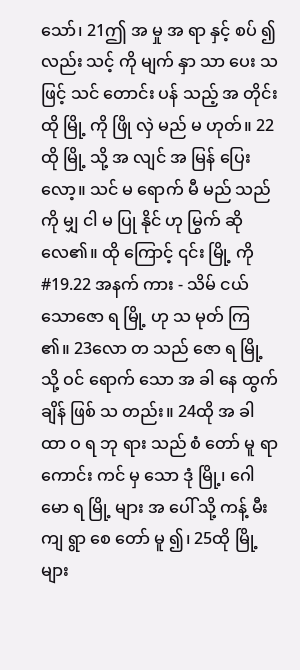သော်၊ 21ဤ အ မှု အ ရာ နှင့် စပ် ၍ လည်း သင့် ကို မျက် နှာ သာ ပေး သ ဖြင့် သင် တောင်း ပန် သည့် အ တိုင်း ထို မြို့ ကို ဖြို လှဲ မည် မ ဟုတ်။ 22ထို မြို့ သို့ အ လျင် အ မြန် ပြေး လော့။ သင် မ ရောက် မီ မည် သည် ကို မျှ ငါ မ ပြု နိုင် ဟု မြွက် ဆို လေ၏။ ထို ကြောင့် ၎င်း မြို့ ကို #19.22 အနက် ကား - သိမ် ငယ် သောဇော ရ မြို့ ဟု သ မုတ် ကြ ၏။ 23လော တ သည် ဇော ရ မြို့ သို့ ဝင် ရောက် သော အ ခါ နေ ထွက် ချိန် ဖြစ် သ တည်း။ 24ထို အ ခါ ထာ ဝ ရ ဘု ရား သည် စံ တော် မူ ရာ ကောင်း ကင် မှ သော ဒုံ မြို့၊ ဂေါ မော ရ မြို့ များ အ ပေါ် သို့ ကန့် မီး ကျ ရွာ စေ တော် မူ ၍၊ 25ထို မြို့ များ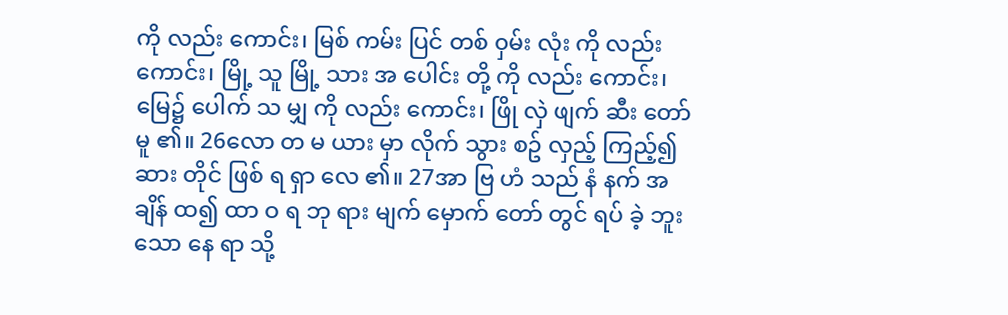ကို လည်း ကောင်း၊ မြစ် ကမ်း ပြင် တစ် ၀ှမ်း လုံး ကို လည်း ကောင်း၊ မြို့ သူ မြို့ သား အ ပေါင်း တို့ ကို လည်း ကောင်း၊ မြေ၌ ပေါက် သ မျှ ကို လည်း ကောင်း၊ ဖြို လှဲ ဖျက် ဆီး တော် မူ ၏။ 26လော တ မ ယား မှာ လိုက် သွား စဥ် လှည့် ကြည့်၍ ဆား တိုင် ဖြစ် ရ ရှာ လေ ၏။ 27အာ ဗြ ဟံ သည် နံ နက် အ ချိန် ထ၍ ထာ ဝ ရ ဘု ရား မျက် မှောက် တော် တွင် ရပ် ခဲ့ ဘူး သော နေ ရာ သို့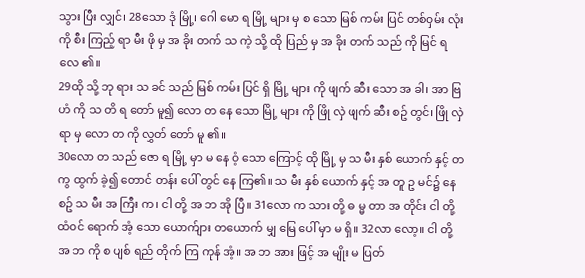သွား ပြီး လျှင်၊ 28သော ဒုံ မြို့၊ ဂေါ မော ရ မြို့ များ မှ စ သော မြစ် ကမ်း ပြင် တစ်၀ှမ်း လုံး ကို စီး ကြည့် ရာ မီး ဖို မှ အ ခိုး တက် သ ကဲ့ သို့ ထို ပြည် မှ အ ခိုး တက် သည် ကို မြင် ရ လေ ၏။
29ထို သို့ ဘု ရား သ ခင် သည် မြစ် ကမ်း ပြင် ရှိ မြို့ များ ကို ဖျက် ဆီး သော အ ခါ၊ အာ ဗြ ဟံ ကို သ တိ ရ တော် မူ၍ လော တ နေ သော မြို့ များ ကို ဖြို လှဲ ဖျက် ဆီး စဥ် တွင်၊ ဖြို လှဲ ရာ မှ လော တ ကို လွှတ် တော် မူ ၏။
30လော တ သည် ဇော ရ မြို့ မှာ မ နေ ၀ံ့ သော ကြောင့် ထို မြို့ မှ သ မီး နှစ် ယောက် နှင့် တ ကွ ထွက် ခဲ့၍ တောင် တန်း ပေါ် တွင် နေ ကြ၏။ သ မီး နှစ် ယောက် နှင့် အ တူ ဥ မင်၌ နေ စဥ် သ မီး အ ကြီး က၊ ငါ တို့ အ ဘ အို ပြီ။ 31လော က သား တို့ ဓ မ္မ တာ အ တိုင်း ငါ တို့ ထံ၀င် ရောက် အံ့ သော ယောက်ျား တယောက် မျှ မြေ ပေါ် မှာ မ ရှိ။ 32လာ လော့။ ငါ တို့ အ ဘ ကို စ ပျစ် ရည် တိုက် ကြ ကုန် အံ့။ အ ဘ အား ဖြင့် အ မျိုး မ ပြတ်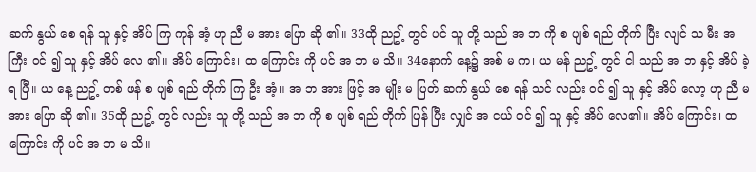ဆက် နွယ် စေ ရန် သူ နှင့် အိပ် ကြ ကုန် အံ့ ဟု ညီ မ အား ပြော ဆို ၏။ 33ထို ညဥ့် တွင် ပင် သူ တို့ သည် အ ဘ ကို စ ပျစ် ရည် တိုက် ပြီး လျင် သ မီး အ ကြီး ၀င် ၍ သူ နှင့် အိပ် လေ ၏။ အိပ် ကြောင်း၊ ထ ကြောင်း ကို ပင် အ ဘ မ သိ။ 34နောက် နေ့၌ အစ် မ က၊ ယ မန် ညဥ့် တွင် ငါ သည် အ ဘ နှင့် အိပ် ခဲ့ ရ ပြီ။ ယ နေ့ ညဥ့် တစ် ဖန် စ ပျစ် ရည် တိုက် ကြ ဦး အံ့။ အ ဘ အား ဖြင့် အ မျိုး မ ပြတ် ဆက် နွယ် စေ ရန် သင် လည်း ၀င် ၍ သူ နှင့် အိပ် လော့ ဟု ညီ မ အား ပြော ဆို ၏။ 35ထို ညဥ့် တွင် လည်း သူ တို့ သည် အ ဘ ကို စ ပျစ် ရည် တိုက် ပြန် ပြီး လျှင် အ ငယ် ၀င် ၍ သူ နှင့် အိပ် လေ၏။ အိပ် ကြောင်း၊ ထ ကြောင်း ကို ပင် အ ဘ မ သိ။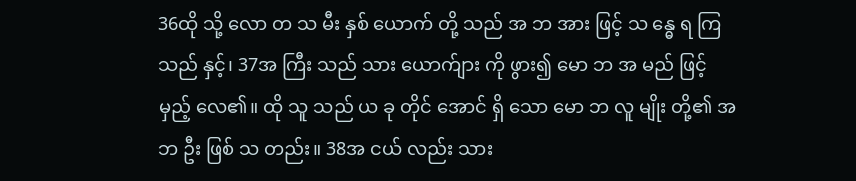36ထို သို့ လော တ သ မီး နှစ် ယောက် တို့ သည် အ ဘ အား ဖြင့် သ န္ဓေ ရ ကြ သည် နှင့်၊ 37အ ကြီး သည် သား ယောက်ျား ကို ဖွား၍ မော ဘ အ မည် ဖြင့် မှည့် လေ၏။ ထို သူ သည် ယ ခု တိုင် အောင် ရှိ သော မော ဘ လူ မျိုး တို့၏ အ ဘ ဦး ဖြစ် သ တည်း။ 38အ ငယ် လည်း သား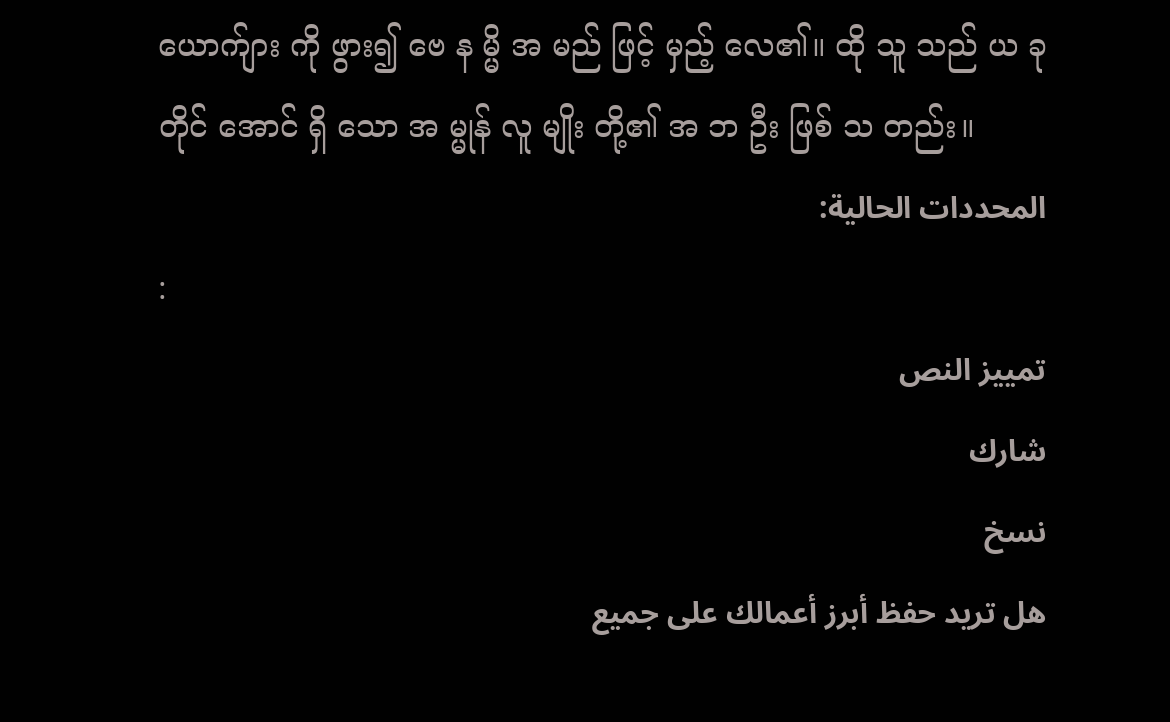ယောက်ျား ကို ဖွား၍ ဗေ န မ္မိ အ မည် ဖြင့် မှည့် လေ၏။ ထို သူ သည် ယ ခု တိုင် အောင် ရှိ သော အ မ္မုန် လူ မျိုး တို့၏ အ ဘ ဦး ဖြစ် သ တည်း။
المحددات الحالية:
:
تمييز النص
شارك
نسخ
هل تريد حفظ أبرز أعمالك على جميع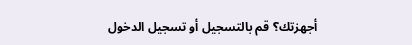أجهزتك؟ قم بالتسجيل أو تسجيل الدخول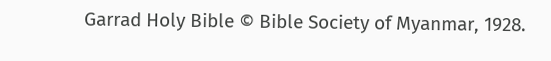Garrad Holy Bible © Bible Society of Myanmar, 1928.